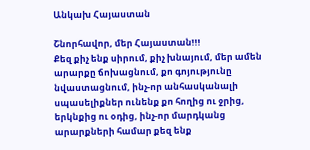Անկախ Հայաստան

Շնորհավոր, մեր Հայաստան!!!
Քեզ քիչ ենք սիրում, քիչ խնայում, մեր ամեն արարքը ճոխացնում, քո գոյությունը նվաստացնում, ինչ-որ անհասկանալի սպասելիքներ ունենք քո հողից ու ջրից, երկնքից ու օդից, ինչ-որ մարդկանց արարքների համար քեզ ենք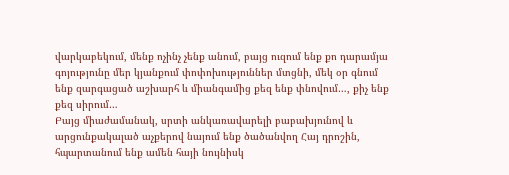վարկաբեկում, մենք ոչինչ չենք անում, բայց ուզում ենք քո դարամյա գոյությունը մեր կյանքում փոփոխություններ մտցնի, մեկ օր գնում ենք զարգացած աշխարհ և միանգամից քեզ ենք փնովում…, քիչ ենք քեզ սիրում…
Բայց միաժամանակ, սրտի անկառավարելի բաբախյունով և արցունքակալած աչքերով նայում ենք ծածանվող Հայ դրոշին, հպարտանում ենք ամեն հայի նույնիսկ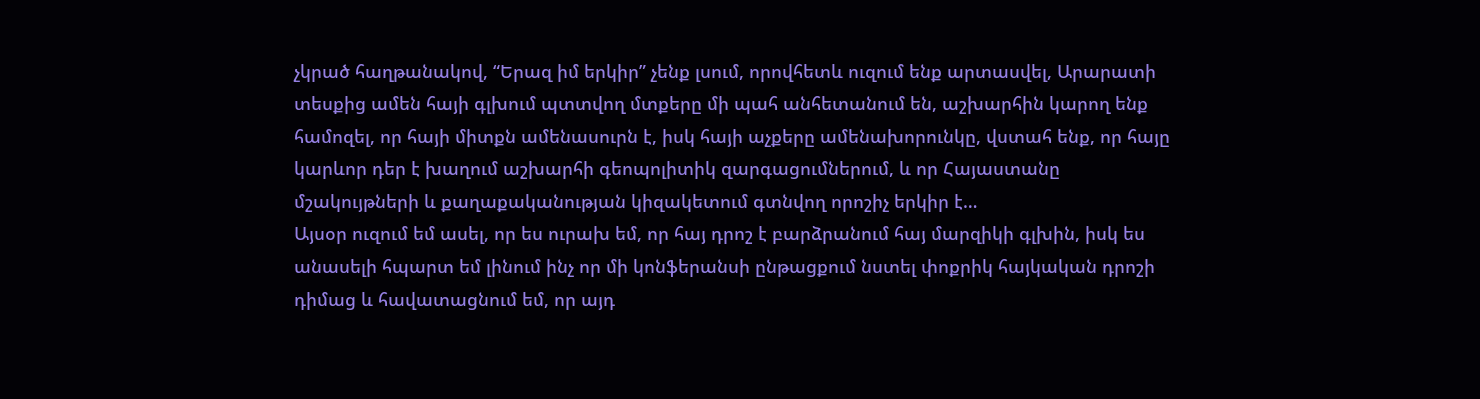չկրած հաղթանակով, “Երազ իմ երկիր” չենք լսում, որովհետև ուզում ենք արտասվել, Արարատի տեսքից ամեն հայի գլխում պտտվող մտքերը մի պահ անհետանում են, աշխարհին կարող ենք համոզել, որ հայի միտքն ամենասուրն է, իսկ հայի աչքերը ամենախորունկը, վստահ ենք, որ հայը կարևոր դեր է խաղում աշխարհի գեոպոլիտիկ զարգացումներում, և որ Հայաստանը մշակույթների և քաղաքականության կիզակետում գտնվող որոշիչ երկիր է…
Այսօր ուզում եմ ասել, որ ես ուրախ եմ, որ հայ դրոշ է բարձրանում հայ մարզիկի գլխին, իսկ ես անասելի հպարտ եմ լինում ինչ որ մի կոնֆերանսի ընթացքում նստել փոքրիկ հայկական դրոշի դիմաց և հավատացնում եմ, որ այդ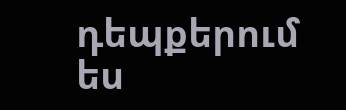դեպքերում ես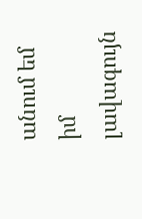անում եմ իմ լավագույն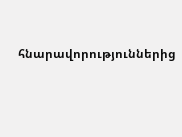հնարավորություններից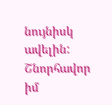նույնիսկ ավելին:
Շնորհավոր իմ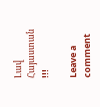Լավ Հայաստան !!!

Leave a comment